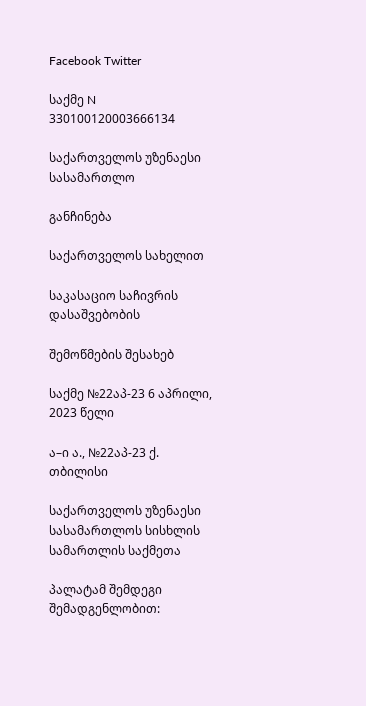Facebook Twitter

საქმე N 330100120003666134

საქართველოს უზენაესი სასამართლო

განჩინება

საქართველოს სახელით

საკასაციო საჩივრის დასაშვებობის

შემოწმების შესახებ

საქმე №22აპ-23 6 აპრილი, 2023 წელი

ა–ი ა., №22აპ-23 ქ. თბილისი

საქართველოს უზენაესი სასამართლოს სისხლის სამართლის საქმეთა

პალატამ შემდეგი შემადგენლობით: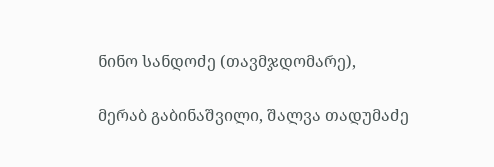ნინო სანდოძე (თავმჯდომარე),

მერაბ გაბინაშვილი, შალვა თადუმაძე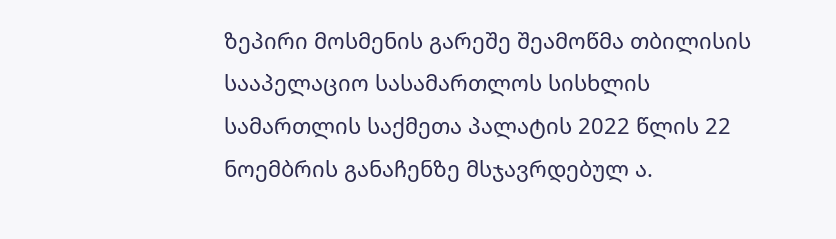ზეპირი მოსმენის გარეშე შეამოწმა თბილისის სააპელაციო სასამართლოს სისხლის სამართლის საქმეთა პალატის 2022 წლის 22 ნოემბრის განაჩენზე მსჯავრდებულ ა.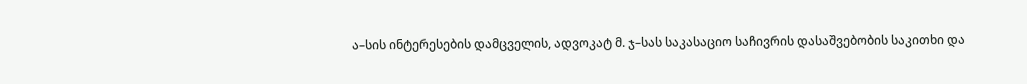ა–სის ინტერესების დამცველის, ადვოკატ მ. ჯ–სას საკასაციო საჩივრის დასაშვებობის საკითხი და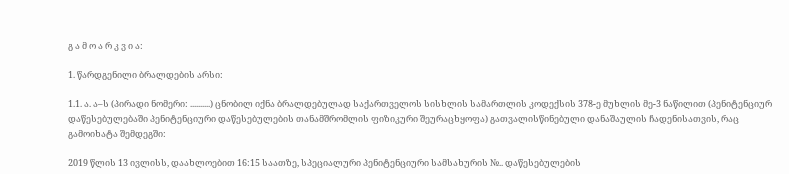გ ა მ ო ა რ კ ვ ი ა:

1. წარდგენილი ბრალდების არსი:

1.1. ა. ა–ს (პირადი ნომერი: ..........) ცნობილ იქნა ბრალდებულად საქართველოს სისხლის სამართლის კოდექსის 378-ე მუხლის მე-3 ნაწილით (პენიტენციურ დაწესებულებაში პენიტენციური დაწესებულების თანამშრომლის ფიზიკური შეურაცხყოფა) გათვალისწინებული დანაშაულის ჩადენისათვის, რაც გამოიხატა შემდეგში:

2019 წლის 13 ივლისს, დაახლოებით 16:15 საათზე, სპეციალური პენიტენციური სამსახურის №.. დაწესებულების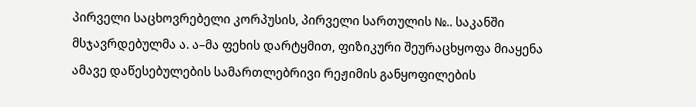პირველი საცხოვრებელი კორპუსის, პირველი სართულის №.. საკანში მსჯავრდებულმა ა. ა–მა ფეხის დარტყმით, ფიზიკური შეურაცხყოფა მიაყენა ამავე დაწესებულების სამართლებრივი რეჟიმის განყოფილების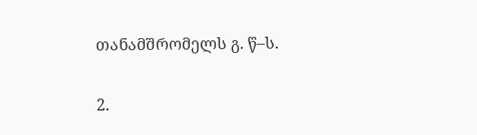თანამშრომელს გ. წ–ს.

2.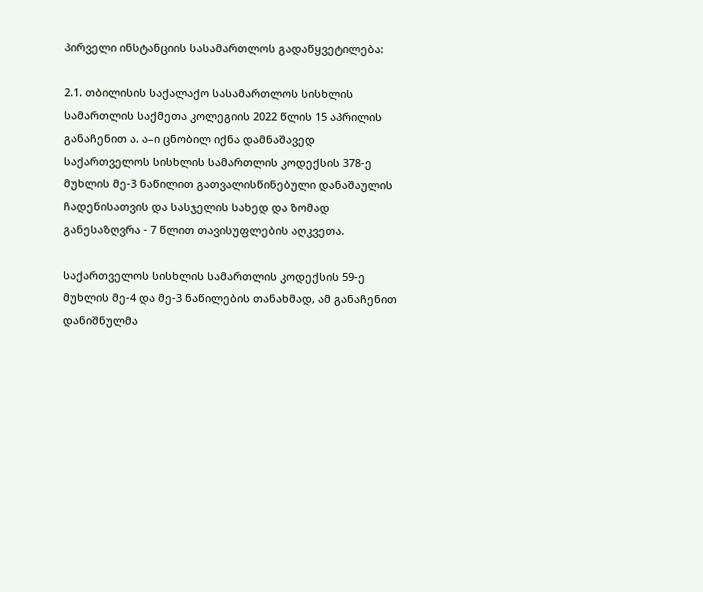პირველი ინსტანციის სასამართლოს გადაწყვეტილება:

2.1. თბილისის საქალაქო სასამართლოს სისხლის სამართლის საქმეთა კოლეგიის 2022 წლის 15 აპრილის განაჩენით ა. ა–ი ცნობილ იქნა დამნაშავედ საქართველოს სისხლის სამართლის კოდექსის 378-ე მუხლის მე-3 ნაწილით გათვალისწინებული დანაშაულის ჩადენისათვის და სასჯელის სახედ და ზომად განესაზღვრა - 7 წლით თავისუფლების აღკვეთა.

საქართველოს სისხლის სამართლის კოდექსის 59-ე მუხლის მე-4 და მე-3 ნაწილების თანახმად, ამ განაჩენით დანიშნულმა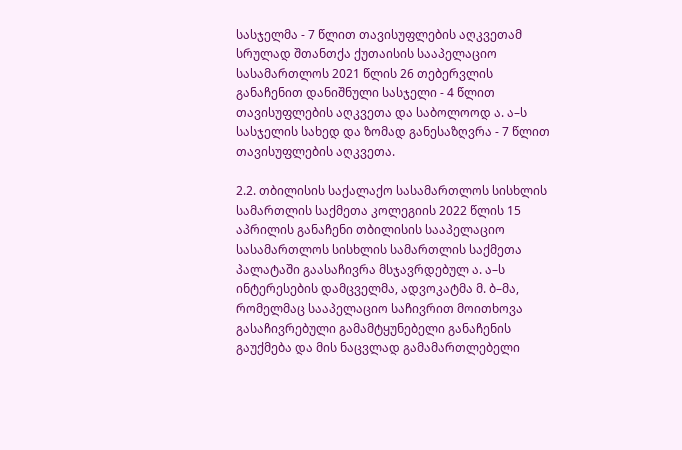სასჯელმა - 7 წლით თავისუფლების აღკვეთამ სრულად შთანთქა ქუთაისის სააპელაციო სასამართლოს 2021 წლის 26 თებერვლის განაჩენით დანიშნული სასჯელი - 4 წლით თავისუფლების აღკვეთა და საბოლოოდ ა. ა–ს სასჯელის სახედ და ზომად განესაზღვრა - 7 წლით თავისუფლების აღკვეთა.

2.2. თბილისის საქალაქო სასამართლოს სისხლის სამართლის საქმეთა კოლეგიის 2022 წლის 15 აპრილის განაჩენი თბილისის სააპელაციო სასამართლოს სისხლის სამართლის საქმეთა პალატაში გაასაჩივრა მსჯავრდებულ ა. ა–ს ინტერესების დამცველმა, ადვოკატმა მ. ბ–მა, რომელმაც სააპელაციო საჩივრით მოითხოვა გასაჩივრებული გამამტყუნებელი განაჩენის გაუქმება და მის ნაცვლად გამამართლებელი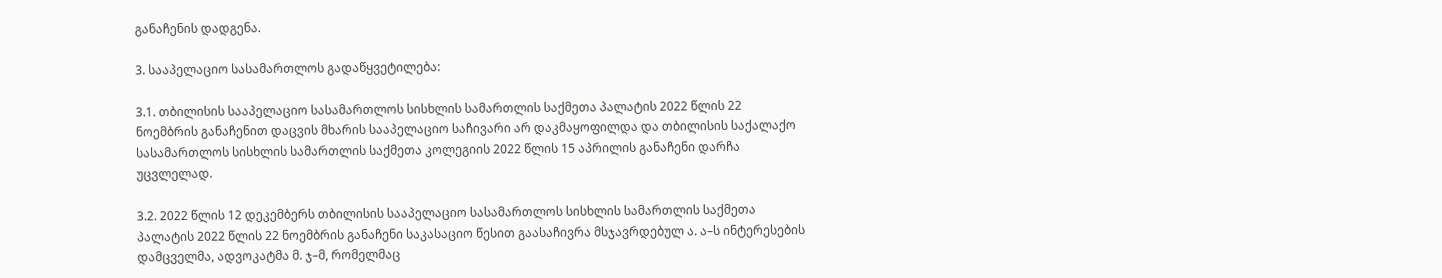განაჩენის დადგენა.

3. სააპელაციო სასამართლოს გადაწყვეტილება:

3.1. თბილისის სააპელაციო სასამართლოს სისხლის სამართლის საქმეთა პალატის 2022 წლის 22 ნოემბრის განაჩენით დაცვის მხარის სააპელაციო საჩივარი არ დაკმაყოფილდა და თბილისის საქალაქო სასამართლოს სისხლის სამართლის საქმეთა კოლეგიის 2022 წლის 15 აპრილის განაჩენი დარჩა უცვლელად.

3.2. 2022 წლის 12 დეკემბერს თბილისის სააპელაციო სასამართლოს სისხლის სამართლის საქმეთა პალატის 2022 წლის 22 ნოემბრის განაჩენი საკასაციო წესით გაასაჩივრა მსჯავრდებულ ა. ა–ს ინტერესების დამცველმა, ადვოკატმა მ. ჯ–მ, რომელმაც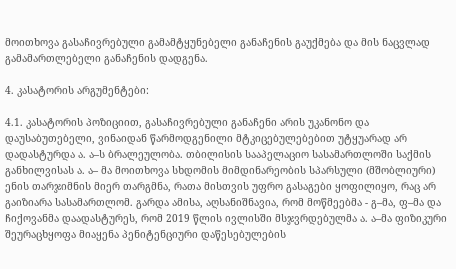მოითხოვა გასაჩივრებული გამამტყუნებელი განაჩენის გაუქმება და მის ნაცვლად გამამართლებელი განაჩენის დადგენა.

4. კასატორის არგუმენტები:

4.1. კასატორის პოზიციით, გასაჩივრებული განაჩენი არის უკანონო და დაუსაბუთებელი, ვინაიდან წარმოდგენილი მტკიცებულებებით უტყუარად არ დადასტურდა ა. ა–ს ბრალეულობა. თბილისის სააპელაციო სასამართლოში საქმის განხილვისას ა. ა– მა მოითხოვა სხდომის მიმდინარეობის სპარსული (მშობლიური) ენის თარჯიმნის მიერ თარგმნა, რათა მისთვის უფრო გასაგები ყოფილიყო, რაც არ გაიზიარა სასამართლომ. გარდა ამისა, აღსანიშნავია, რომ მოწმეებმა - გ–მა, ფ–მა და ჩიქოვანმა დაადასტურეს, რომ 2019 წლის ივლისში მსჯვრდებულმა ა. ა–მა ფიზიკური შეურაცხყოფა მიაყენა პენიტენციური დაწესებულების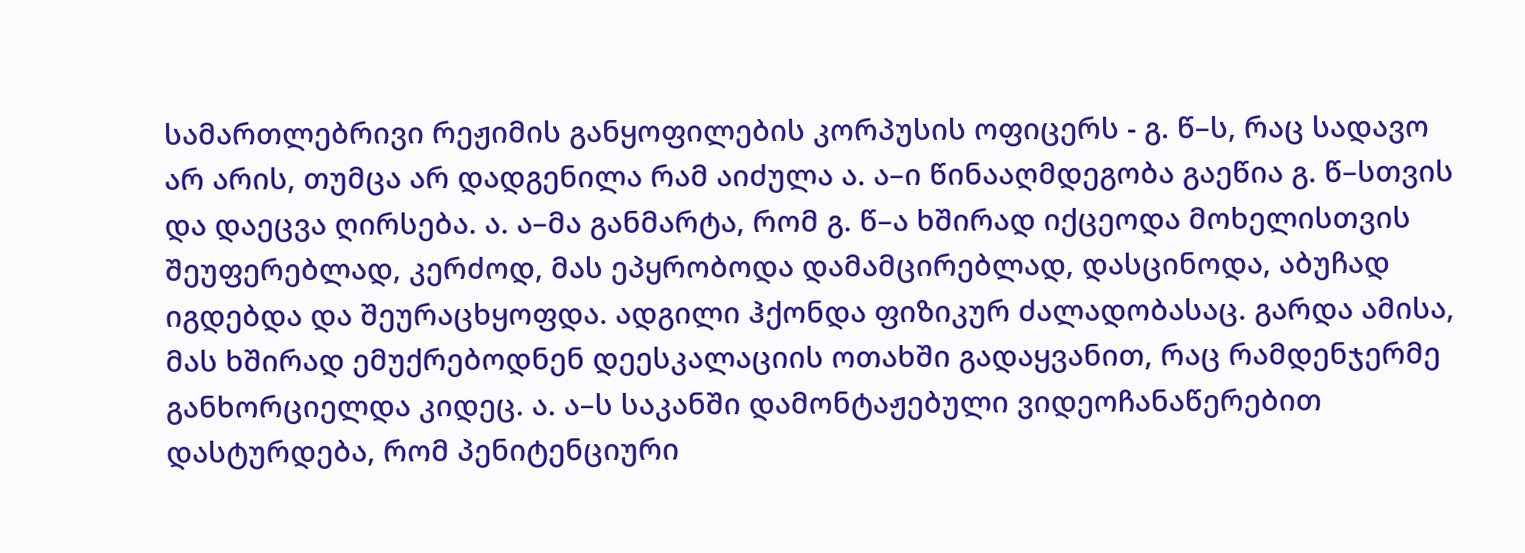სამართლებრივი რეჟიმის განყოფილების კორპუსის ოფიცერს - გ. წ–ს, რაც სადავო არ არის, თუმცა არ დადგენილა რამ აიძულა ა. ა–ი წინააღმდეგობა გაეწია გ. წ–სთვის და დაეცვა ღირსება. ა. ა–მა განმარტა, რომ გ. წ–ა ხშირად იქცეოდა მოხელისთვის შეუფერებლად, კერძოდ, მას ეპყრობოდა დამამცირებლად, დასცინოდა, აბუჩად იგდებდა და შეურაცხყოფდა. ადგილი ჰქონდა ფიზიკურ ძალადობასაც. გარდა ამისა, მას ხშირად ემუქრებოდნენ დეესკალაციის ოთახში გადაყვანით, რაც რამდენჯერმე განხორციელდა კიდეც. ა. ა–ს საკანში დამონტაჟებული ვიდეოჩანაწერებით დასტურდება, რომ პენიტენციური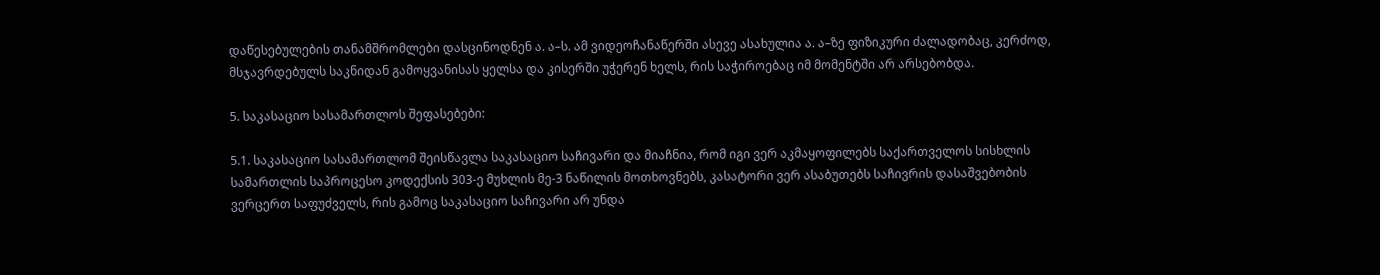დაწესებულების თანამშრომლები დასცინოდნენ ა. ა–ს. ამ ვიდეოჩანაწერში ასევე ასახულია ა. ა–ზე ფიზიკური ძალადობაც, კერძოდ, მსჯავრდებულს საკნიდან გამოყვანისას ყელსა და კისერში უჭერენ ხელს, რის საჭიროებაც იმ მომენტში არ არსებობდა.

5. საკასაციო სასამართლოს შეფასებები:

5.1. საკასაციო სასამართლომ შეისწავლა საკასაციო საჩივარი და მიაჩნია, რომ იგი ვერ აკმაყოფილებს საქართველოს სისხლის სამართლის საპროცესო კოდექსის 303-ე მუხლის მე-3 ნაწილის მოთხოვნებს, კასატორი ვერ ასაბუთებს საჩივრის დასაშვებობის ვერცერთ საფუძველს, რის გამოც საკასაციო საჩივარი არ უნდა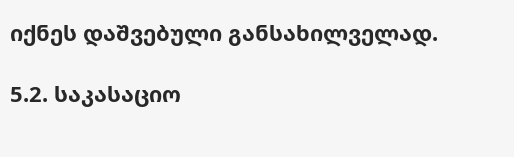იქნეს დაშვებული განსახილველად.

5.2. საკასაციო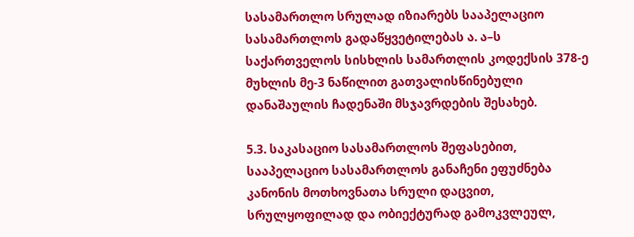სასამართლო სრულად იზიარებს სააპელაციო სასამართლოს გადაწყვეტილებას ა. ა–ს საქართველოს სისხლის სამართლის კოდექსის 378-ე მუხლის მე-3 ნაწილით გათვალისწინებული დანაშაულის ჩადენაში მსჯავრდების შესახებ.

5.3. საკასაციო სასამართლოს შეფასებით, სააპელაციო სასამართლოს განაჩენი ეფუძნება კანონის მოთხოვნათა სრული დაცვით, სრულყოფილად და ობიექტურად გამოკვლეულ,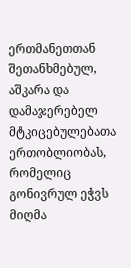ერთმანეთთან შეთანხმებულ, აშკარა და დამაჯერებელ მტკიცებულებათა ერთობლიობას, რომელიც გონივრულ ეჭვს მიღმა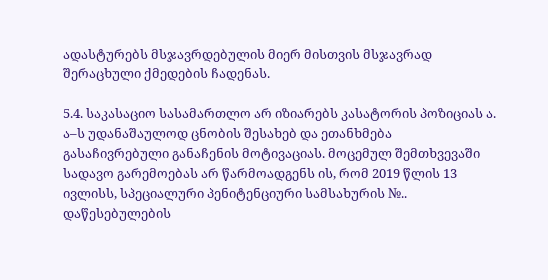ადასტურებს მსჯავრდებულის მიერ მისთვის მსჯავრად შერაცხული ქმედების ჩადენას.

5.4. საკასაციო სასამართლო არ იზიარებს კასატორის პოზიციას ა. ა–ს უდანაშაულოდ ცნობის შესახებ და ეთანხმება გასაჩივრებული განაჩენის მოტივაციას. მოცემულ შემთხვევაში სადავო გარემოებას არ წარმოადგენს ის, რომ 2019 წლის 13 ივლისს, სპეციალური პენიტენციური სამსახურის №.. დაწესებულების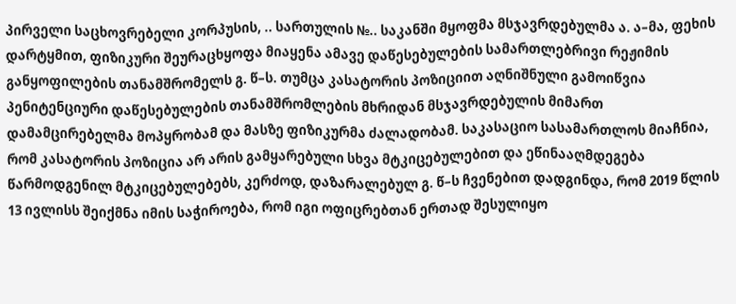პირველი საცხოვრებელი კორპუსის, .. სართულის №.. საკანში მყოფმა მსჯავრდებულმა ა. ა–მა, ფეხის დარტყმით, ფიზიკური შეურაცხყოფა მიაყენა ამავე დაწესებულების სამართლებრივი რეჟიმის განყოფილების თანამშრომელს გ. წ–ს. თუმცა კასატორის პოზიციით აღნიშნული გამოიწვია პენიტენციური დაწესებულების თანამშრომლების მხრიდან მსჯავრდებულის მიმართ დამამცირებელმა მოპყრობამ და მასზე ფიზიკურმა ძალადობამ. საკასაციო სასამართლოს მიაჩნია, რომ კასატორის პოზიცია არ არის გამყარებული სხვა მტკიცებულებით და ეწინააღმდეგება წარმოდგენილ მტკიცებულებებს, კერძოდ, დაზარალებულ გ. წ–ს ჩვენებით დადგინდა, რომ 2019 წლის 13 ივლისს შეიქმნა იმის საჭიროება, რომ იგი ოფიცრებთან ერთად შესულიყო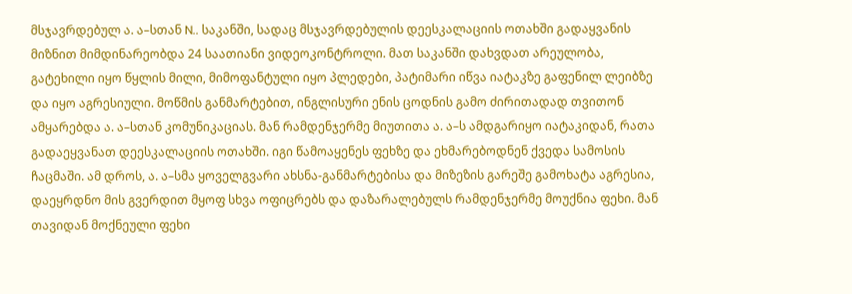მსჯავრდებულ ა. ა–სთან N.. საკანში, სადაც მსჯავრდებულის დეესკალაციის ოთახში გადაყვანის მიზნით მიმდინარეობდა 24 საათიანი ვიდეოკონტროლი. მათ საკანში დახვდათ არეულობა, გატეხილი იყო წყლის მილი, მიმოფანტული იყო პლედები, პატიმარი იწვა იატაკზე გაფენილ ლეიბზე და იყო აგრესიული. მოწმის განმარტებით, ინგლისური ენის ცოდნის გამო ძირითადად თვითონ ამყარებდა ა. ა–სთან კომუნიკაციას. მან რამდენჯერმე მიუთითა ა. ა–ს ამდგარიყო იატაკიდან, რათა გადაეყვანათ დეესკალაციის ოთახში. იგი წამოაყენეს ფეხზე და ეხმარებოდნენ ქვედა სამოსის ჩაცმაში. ამ დროს, ა. ა–სმა ყოველგვარი ახსნა-განმარტებისა და მიზეზის გარეშე გამოხატა აგრესია, დაეყრდნო მის გვერდით მყოფ სხვა ოფიცრებს და დაზარალებულს რამდენჯერმე მოუქნია ფეხი. მან თავიდან მოქნეული ფეხი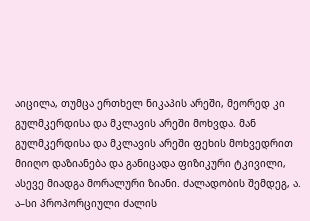აიცილა, თუმცა ერთხელ ნიკაპის არეში, მეორედ კი გულმკერდისა და მკლავის არეში მოხვდა. მან გულმკერდისა და მკლავის არეში ფეხის მოხვედრით მიიღო დაზიანება და განიცადა ფიზიკური ტკივილი, ასევე მიადგა მორალური ზიანი. ძალადობის შემდეგ, ა. ა–სი პროპორციული ძალის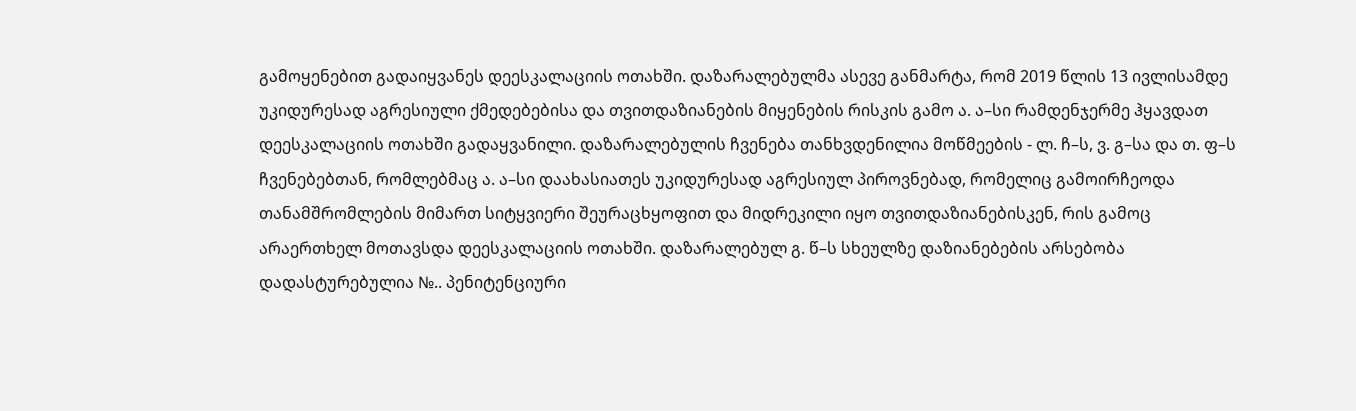გამოყენებით გადაიყვანეს დეესკალაციის ოთახში. დაზარალებულმა ასევე განმარტა, რომ 2019 წლის 13 ივლისამდე უკიდურესად აგრესიული ქმედებებისა და თვითდაზიანების მიყენების რისკის გამო ა. ა–სი რამდენჯერმე ჰყავდათ დეესკალაციის ოთახში გადაყვანილი. დაზარალებულის ჩვენება თანხვდენილია მოწმეების - ლ. ჩ–ს, ვ. გ–სა და თ. ფ–ს ჩვენებებთან, რომლებმაც ა. ა–სი დაახასიათეს უკიდურესად აგრესიულ პიროვნებად, რომელიც გამოირჩეოდა თანამშრომლების მიმართ სიტყვიერი შეურაცხყოფით და მიდრეკილი იყო თვითდაზიანებისკენ, რის გამოც არაერთხელ მოთავსდა დეესკალაციის ოთახში. დაზარალებულ გ. წ–ს სხეულზე დაზიანებების არსებობა დადასტურებულია №.. პენიტენციური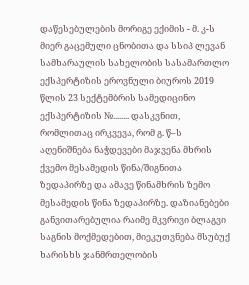დაწესებულების მორიგე ექიმის - მ. კ-ს მიერ გაცემული ცნობითა და სსიპ ლევან სამხარაულის სახელობის სასამართლო ექსპერტიზის ეროვნული ბიუროს 2019 წლის 23 სექტემბრის სამედიცინო ექსპერტიზის №........ დასკვნით, რომლითაც ირკვევა, რომ გ. წ–ს აღენიშნება ნაჭდევები მაჯვენა მხრის ქვემო მესამედის წინა/შიგნითა ზედაპირზე და ამავე წინამხრის ზემო მესამედის წინა ზედაპირზე. დაზიანებები განვითარებულია რაიმე მკვრივი ბლაგვი საგნის მოქმედებით, მიეკუთვნება მსუბუქ ხარისხს ჯანმრთელობის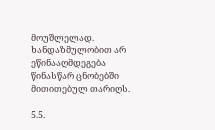მოუშლელად. ხანდაზმულობით არ ეწინააღმდეგება წინასწარ ცნობებში მითითებულ თარიღს.

5.5.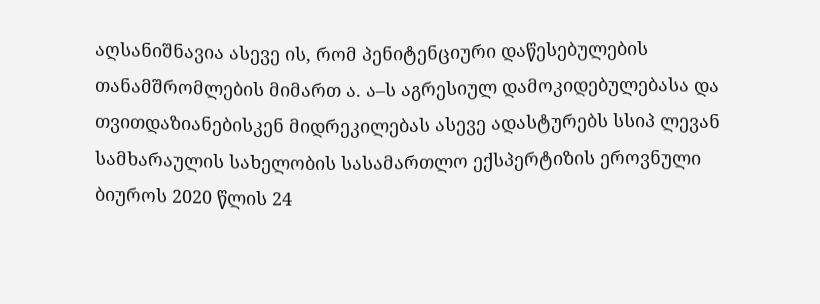აღსანიშნავია ასევე ის, რომ პენიტენციური დაწესებულების თანამშრომლების მიმართ ა. ა–ს აგრესიულ დამოკიდებულებასა და თვითდაზიანებისკენ მიდრეკილებას ასევე ადასტურებს სსიპ ლევან სამხარაულის სახელობის სასამართლო ექსპერტიზის ეროვნული ბიუროს 2020 წლის 24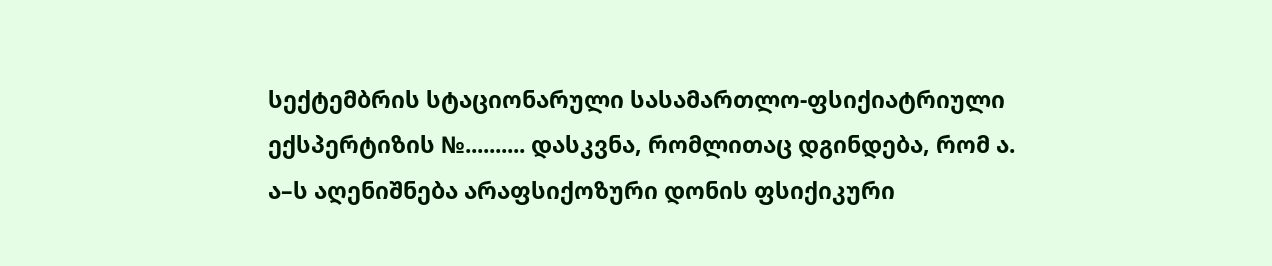სექტემბრის სტაციონარული სასამართლო-ფსიქიატრიული ექსპერტიზის №.......... დასკვნა, რომლითაც დგინდება, რომ ა. ა–ს აღენიშნება არაფსიქოზური დონის ფსიქიკური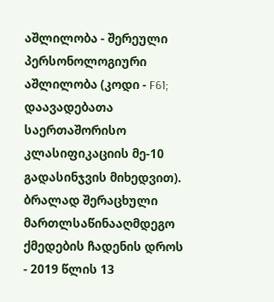აშლილობა - შერეული პერსონოლოგიური აშლილობა (კოდი - F61; დაავადებათა საერთაშორისო კლასიფიკაციის მე-10 გადასინჯვის მიხედვით). ბრალად შერაცხული მართლსაწინააღმდეგო ქმედების ჩადენის დროს - 2019 წლის 13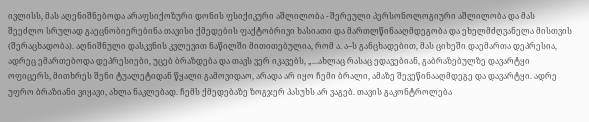ივლისს, მას აღენიშნებოდა არაფსიქოზური დონის ფსიქიკური აშლილობა - შერეული პერსონოლოგიური აშლილობა და მას შეეძლო სრულად გაეცნობიერებინა თავისი ქმედების ფაქტობრივი ხასიათი და მართლწინააღმდეგობა და ეხელმძღვანელა მისთვის (შერაცხადობა). აღნიშნული დასკვნის კვლევით ნაწილში მითითებულია, რომ ა. ა–ს განცხადებით, მას ციხეში დაემართა დეპრესია, ადრეც ემართებოდა დეპრესიები, უცებ ბრაზდება და თავს ვერ იკავებს, „...ახლაც რასაც ედავებიან, გაბრაზებულზე დავარტყი ოფიცერს, მითხრეს შენი ტუალეტიდან წყალი გამოვიდაო, არადა არ იყო ჩემი ბრალი, ამაზე შევეწინააღმდეგე და დავარტყი. ადრე უფრო ბრაზიანი ვიყავი, ახლა ნაკლებად. ჩემს ქმედებაზე ზოგჯერ პასუხს არ ვაგებ. თავის გაკონტროლება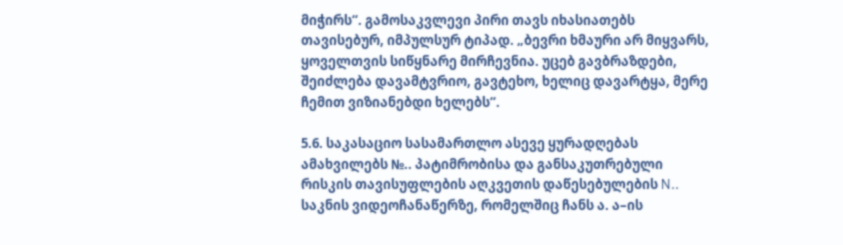მიჭირს“. გამოსაკვლევი პირი თავს იხასიათებს თავისებურ, იმპულსურ ტიპად. „ბევრი ხმაური არ მიყვარს, ყოველთვის სიწყნარე მირჩევნია. უცებ გავბრაზდები, შეიძლება დავამტვრიო, გავტეხო, ხელიც დავარტყა, მერე ჩემით ვიზიანებდი ხელებს“.

5.6. საკასაციო სასამართლო ასევე ყურადღებას ამახვილებს №.. პატიმრობისა და განსაკუთრებული რისკის თავისუფლების აღკვეთის დაწესებულების N.. საკნის ვიდეოჩანაწერზე, რომელშიც ჩანს ა. ა–ის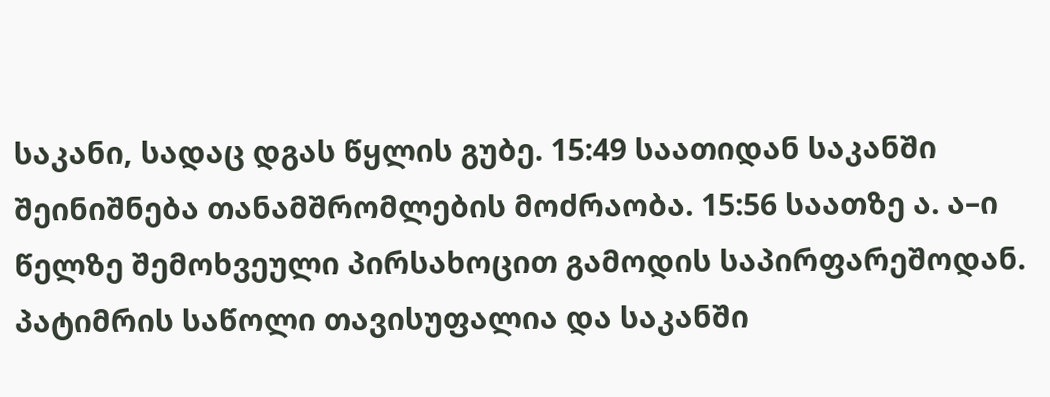საკანი, სადაც დგას წყლის გუბე. 15:49 საათიდან საკანში შეინიშნება თანამშრომლების მოძრაობა. 15:56 საათზე ა. ა–ი წელზე შემოხვეული პირსახოცით გამოდის საპირფარეშოდან. პატიმრის საწოლი თავისუფალია და საკანში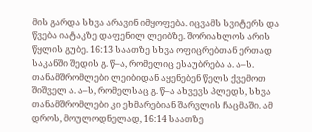მის გარდა სხვა არავინ იმყოფება. იცვამს სვიტერს და წვება იატაკზე დაფენილ ლეიბზე. შორიახლოს არის წყლის გუბე. 16:13 საათზე სხვა ოფიცრებთან ერთად საკანში შედის გ. წ–ა, რომელიც ესაუბრება ა. ა–ს. თანამშრომლები ლეიბიდან აყენებენ წელს ქვემოთ შიშველ ა. ა–ს, რომელსაც გ. წ–ა ახვევს პლედს, სხვა თანამშრომლები კი ეხმარებიან შარვლის ჩაცმაში. ამ დროს, მოულოდნელად, 16:14 საათზე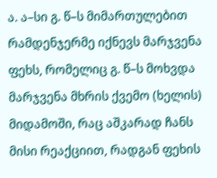ა. ა–სი გ. წ–ს მიმართულებით რამდენჯერმე იქნევს მარჯვენა ფეხს, რომელიც გ. წ–ს მოხვდა მარჯვენა მხრის ქვემო (ხელის) მიდამოში, რაც აშკარად ჩანს მისი რეაქციით, რადგან ფეხის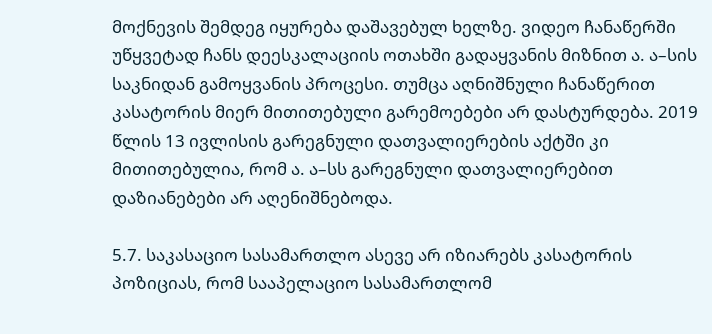მოქნევის შემდეგ იყურება დაშავებულ ხელზე. ვიდეო ჩანაწერში უწყვეტად ჩანს დეესკალაციის ოთახში გადაყვანის მიზნით ა. ა–სის საკნიდან გამოყვანის პროცესი. თუმცა აღნიშნული ჩანაწერით კასატორის მიერ მითითებული გარემოებები არ დასტურდება. 2019 წლის 13 ივლისის გარეგნული დათვალიერების აქტში კი მითითებულია, რომ ა. ა–სს გარეგნული დათვალიერებით დაზიანებები არ აღენიშნებოდა.

5.7. საკასაციო სასამართლო ასევე არ იზიარებს კასატორის პოზიციას, რომ სააპელაციო სასამართლომ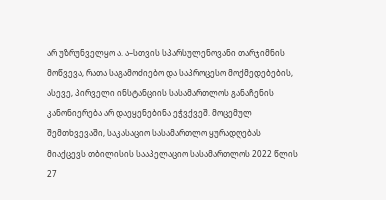არ უზრუნველყო ა. ა–სთვის სპარსულენოვანი თარჯიმნის მოწვევა, რათა საგამოძიებო და საპროცესო მოქმედებების, ასევე, პირველი ინსტანციის სასამართლოს განაჩენის კანონიერება არ დაეყენებინა ეჭვქვეშ. მოცემულ შემთხვევაში, საკასაციო სასამართლო ყურადღებას მიაქცევს თბილისის სააპელაციო სასამართლოს 2022 წლის 27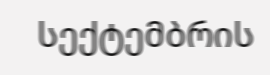სექტემბრის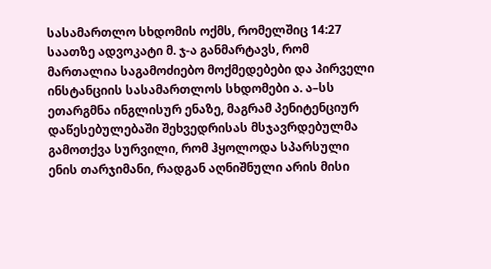სასამართლო სხდომის ოქმს, რომელშიც 14:27 საათზე ადვოკატი მ. ჯ-ა განმარტავს, რომ მართალია საგამოძიებო მოქმედებები და პირველი ინსტანციის სასამართლოს სხდომები ა. ა–სს ეთარგმნა ინგლისურ ენაზე, მაგრამ პენიტენციურ დაწესებულებაში შეხვედრისას მსჯავრდებულმა გამოთქვა სურვილი, რომ ჰყოლოდა სპარსული ენის თარჯიმანი, რადგან აღნიშნული არის მისი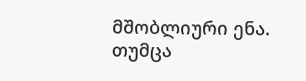მშობლიური ენა. თუმცა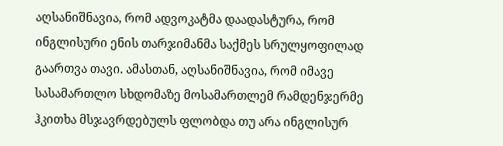აღსანიშნავია, რომ ადვოკატმა დაადასტურა, რომ ინგლისური ენის თარჯიმანმა საქმეს სრულყოფილად გაართვა თავი. ამასთან, აღსანიშნავია, რომ იმავე სასამართლო სხდომაზე მოსამართლემ რამდენჯერმე ჰკითხა მსჯავრდებულს ფლობდა თუ არა ინგლისურ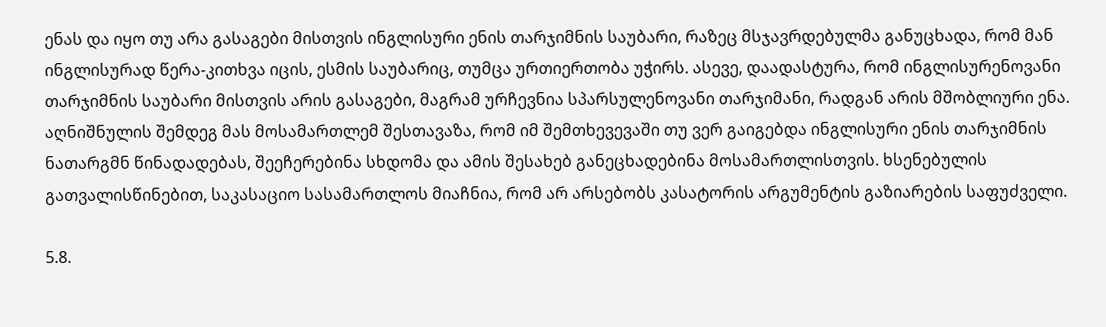ენას და იყო თუ არა გასაგები მისთვის ინგლისური ენის თარჯიმნის საუბარი, რაზეც მსჯავრდებულმა განუცხადა, რომ მან ინგლისურად წერა-კითხვა იცის, ესმის საუბარიც, თუმცა ურთიერთობა უჭირს. ასევე, დაადასტურა, რომ ინგლისურენოვანი თარჯიმნის საუბარი მისთვის არის გასაგები, მაგრამ ურჩევნია სპარსულენოვანი თარჯიმანი, რადგან არის მშობლიური ენა. აღნიშნულის შემდეგ მას მოსამართლემ შესთავაზა, რომ იმ შემთხევევაში თუ ვერ გაიგებდა ინგლისური ენის თარჯიმნის ნათარგმნ წინადადებას, შეეჩერებინა სხდომა და ამის შესახებ განეცხადებინა მოსამართლისთვის. ხსენებულის გათვალისწინებით, საკასაციო სასამართლოს მიაჩნია, რომ არ არსებობს კასატორის არგუმენტის გაზიარების საფუძველი.

5.8.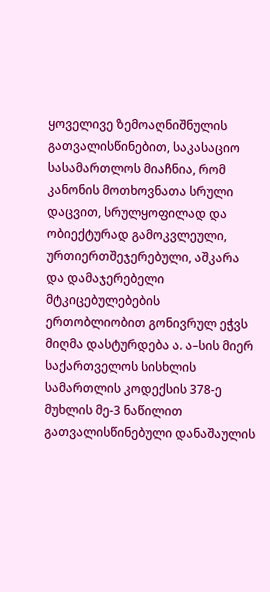ყოველივე ზემოაღნიშნულის გათვალისწინებით, საკასაციო სასამართლოს მიაჩნია, რომ კანონის მოთხოვნათა სრული დაცვით, სრულყოფილად და ობიექტურად გამოკვლეული, ურთიერთშეჯერებული, აშკარა და დამაჯერებელი მტკიცებულებების ერთობლიობით გონივრულ ეჭვს მიღმა დასტურდება ა. ა–სის მიერ საქართველოს სისხლის სამართლის კოდექსის 378-ე მუხლის მე-3 ნაწილით გათვალისწინებული დანაშაულის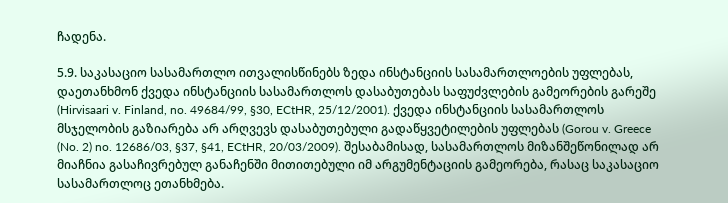ჩადენა.

5.9. საკასაციო სასამართლო ითვალისწინებს ზედა ინსტანციის სასამართლოების უფლებას, დაეთანხმონ ქვედა ინსტანციის სასამართლოს დასაბუთებას საფუძვლების გამეორების გარეშე (Hirvisaari v. Finland, no. 49684/99, §30, ECtHR, 25/12/2001). ქვედა ინსტანციის სასამართლოს მსჯელობის გაზიარება არ არღვევს დასაბუთებული გადაწყვეტილების უფლებას (Gorou v. Greece (No. 2) no. 12686/03, §37, §41, ECtHR, 20/03/2009). შესაბამისად, სასამართლოს მიზანშეწონილად არ მიაჩნია გასაჩივრებულ განაჩენში მითითებული იმ არგუმენტაციის გამეორება, რასაც საკასაციო სასამართლოც ეთანხმება.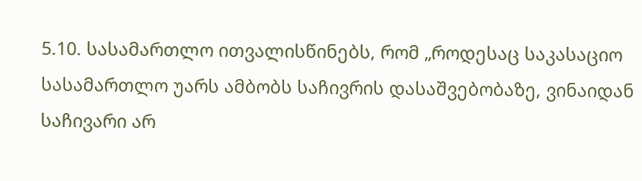5.10. სასამართლო ითვალისწინებს, რომ „როდესაც საკასაციო სასამართლო უარს ამბობს საჩივრის დასაშვებობაზე, ვინაიდან საჩივარი არ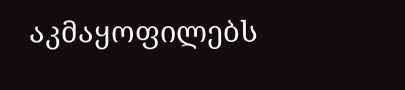აკმაყოფილებს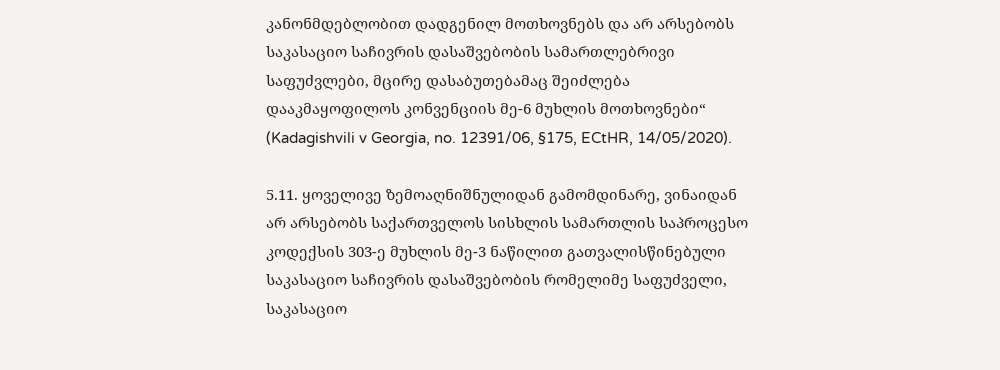კანონმდებლობით დადგენილ მოთხოვნებს და არ არსებობს საკასაციო საჩივრის დასაშვებობის სამართლებრივი საფუძვლები, მცირე დასაბუთებამაც შეიძლება დააკმაყოფილოს კონვენციის მე-6 მუხლის მოთხოვნები“ (Kadagishvili v Georgia, no. 12391/06, §175, ECtHR, 14/05/2020).

5.11. ყოველივე ზემოაღნიშნულიდან გამომდინარე, ვინაიდან არ არსებობს საქართველოს სისხლის სამართლის საპროცესო კოდექსის 303-ე მუხლის მე-3 ნაწილით გათვალისწინებული საკასაციო საჩივრის დასაშვებობის რომელიმე საფუძველი, საკასაციო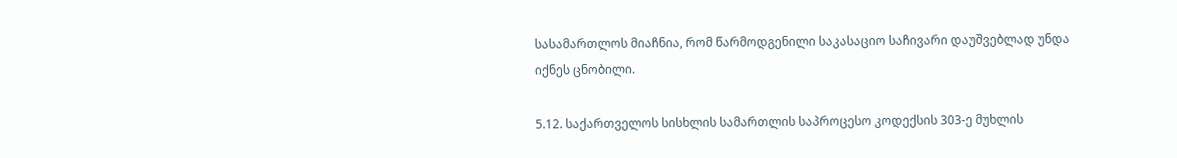სასამართლოს მიაჩნია, რომ წარმოდგენილი საკასაციო საჩივარი დაუშვებლად უნდა იქნეს ცნობილი.

5.12. საქართველოს სისხლის სამართლის საპროცესო კოდექსის 303-ე მუხლის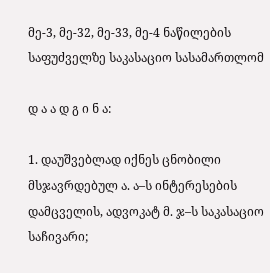მე-3, მე-32, მე-33, მე-4 ნაწილების საფუძველზე საკასაციო სასამართლომ

დ ა ა დ გ ი ნ ა:

1. დაუშვებლად იქნეს ცნობილი მსჯავრდებულ ა. ა–ს ინტერესების დამცველის, ადვოკატ მ. ჯ–ს საკასაციო საჩივარი;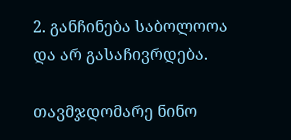2. განჩინება საბოლოოა და არ გასაჩივრდება.

თავმჯდომარე ნინო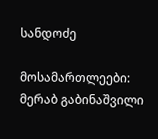სანდოძე

მოსამართლეები: მერაბ გაბინაშვილი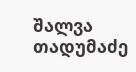შალვა თადუმაძე